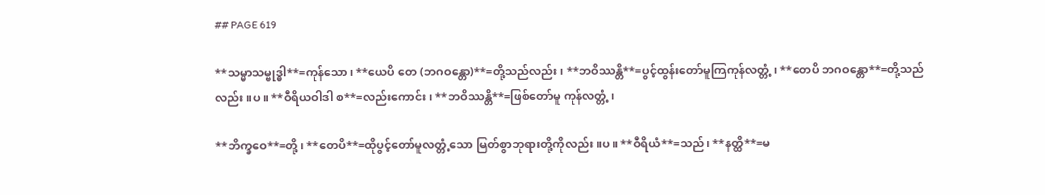## PAGE 619

**သမ္မာသမ္ဗုဒ္ဓါ**=ကုန်သော၊ **ယေပိ တေ (ဘဂဝန္တော)**=တို့သည်လည်း၊ **ဘဝိဿန္တိ**=ပွင့်ထွန်းတော်မူကြကုန်လတ္တံ့၊ **တေပိ ဘဂဝန္တော**=တို့သည်လည်း ။ပ။ **ဝီရိယဝါဒါ စ**=လည်းကောင်း၊ **ဘဝိဿန္တိ**=ဖြစ်တော်မူ ကုန်လတ္တံ့၊

**ဘိက္ခဝေ**=တို့၊ **တေပိ**=ထိုပွင့်တော်မူလတ္တံ့သော မြတ်စွာဘုရားတို့ကိုလည်း ။ပ။ **ဝီရိယံ**=သည်၊ **နတ္ထိ**=မ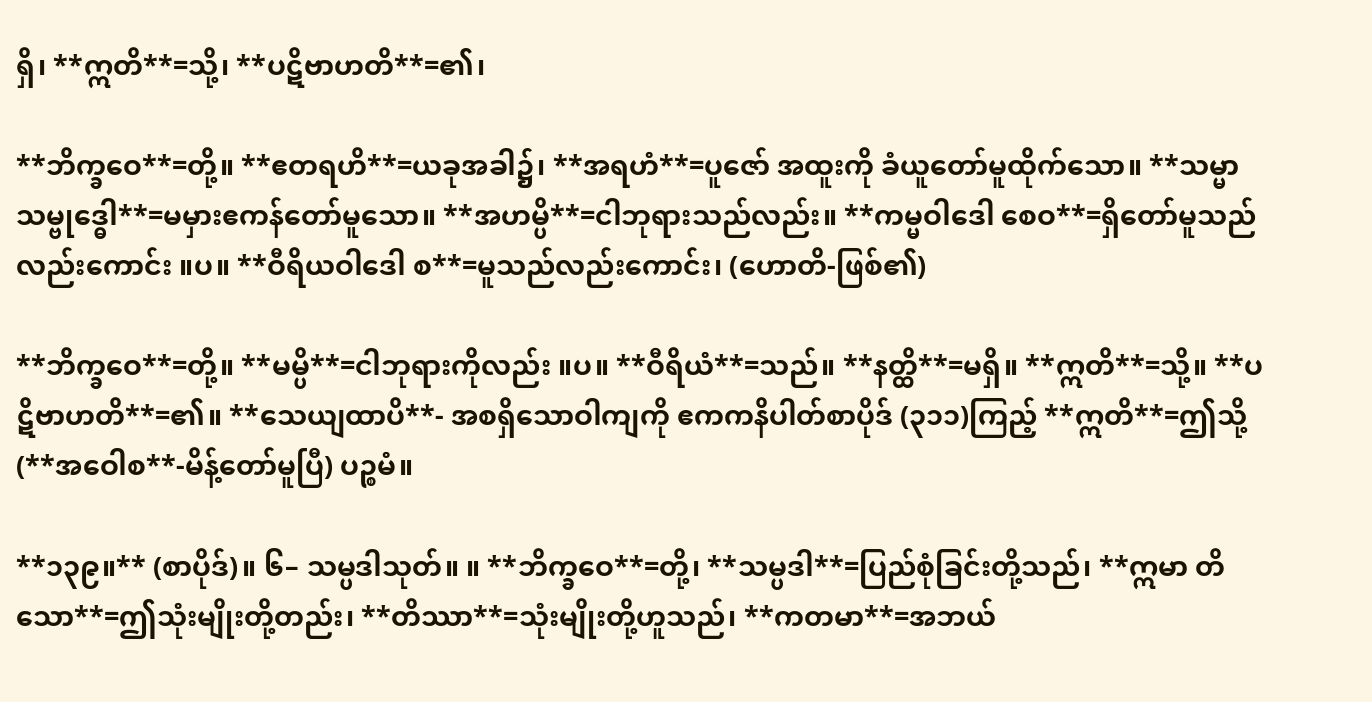ရှိ၊ **ဣတိ**=သို့၊ **ပဋိဗာဟတိ**=၏၊

**ဘိက္ခဝေ**=တို့။ **ဧတရဟိ**=ယခုအခါ၌၊ **အရဟံ**=ပူဇော် အထူးကို ခံယူတော်မူထိုက်သော။ **သမ္မာသမ္ဗုဒ္ဓေါ**=မမှားဧကန်တော်မူသော။ **အဟမ္ပိ**=ငါဘုရားသည်လည်း။ **ကမ္မဝါဒေါ စေဝ**=ရှိတော်မူသည် လည်းကောင်း ။ပ။ **ဝီရိယဝါဒေါ စ**=မူသည်လည်းကောင်း၊ (ဟောတိ-ဖြစ်၏)

**ဘိက္ခဝေ**=တို့။ **မမ္ပိ**=ငါဘုရားကိုလည်း ။ပ။ **ဝီရိယံ**=သည်။ **နတ္ထိ**=မရှိ။ **ဣတိ**=သို့။ **ပဋိဗာဟတိ**=၏။ **သေယျထာပိ**- အစရှိသောဝါကျကို ဧကကနိပါတ်စာပိုဒ် (၃၁၁)ကြည့် **ဣတိ**=ဤသို့ (**အဝေါစ**-မိန့်တော်မူပြီ) ပဉ္စမံ။

**၁၃၉။** (စာပိုဒ်)။ ၆– သမ္ပဒါသုတ်။ ။ **ဘိက္ခဝေ**=တို့၊ **သမ္ပဒါ**=ပြည်စုံခြင်းတို့သည်၊ **ဣမာ တိသော**=ဤသုံးမျိုးတို့တည်း၊ **တိဿာ**=သုံးမျိုးတို့ဟူသည်၊ **ကတမာ**=အဘယ်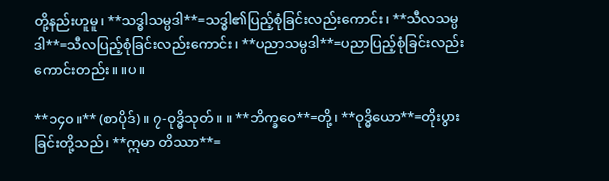တို့နည်းဟူမူ၊ **သဒ္ဓါသမ္ပဒါ**=သဒ္ဓါ၏ပြည့်စုံခြင်းလည်းကောင်း၊ **သီလသမ္ပဒါ**=သီလပြည့်စုံခြင်းလည်းကောင်း၊ **ပညာသမ္ပဒါ**=ပညာပြည့်စုံခြင်းလည်းကောင်းတည်း။ ။ပ။

**၁၄၀။** (စာပိုဒ်)။ ၇-ဝုဒ္ဓိသုတ်။ ။ **ဘိက္ခဝေ**=တို့၊ **ဝုဒ္ဓိယော**=တိုးပွားခြင်းတို့သည်၊ **ဣမာ တိဿာ**=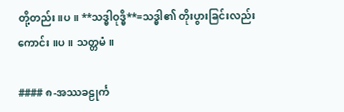တို့တည်း။ပ။ **သဒ္ဓါဝုဒ္ဓိ**=သဒ္ဓါ၏ တိုးပွားခြင်းလည်းကောင်း ။ပ။ သတ္တမံ။

#### ၈-အဿခဠုင်္က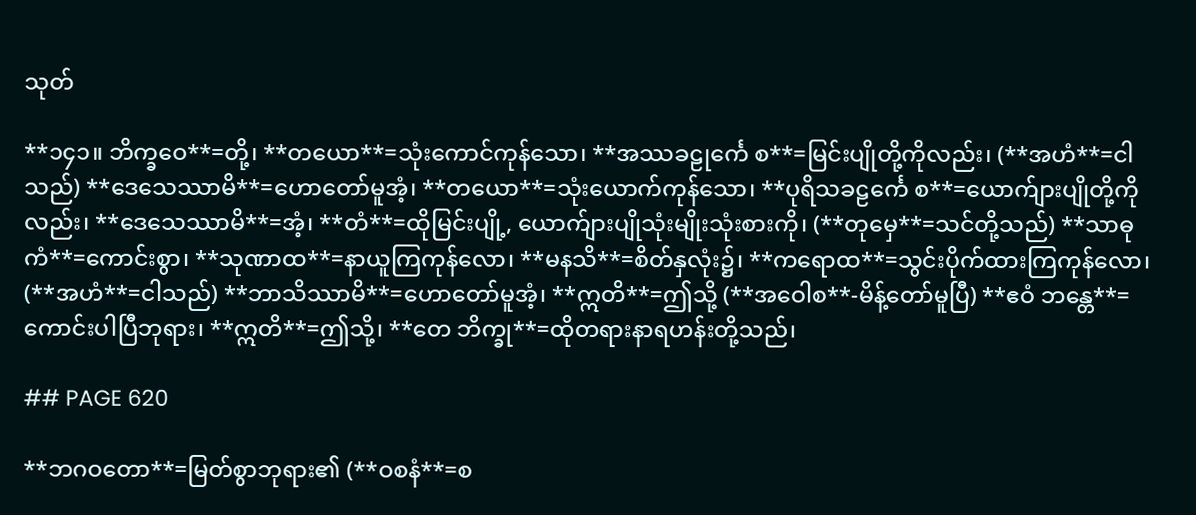သုတ်

**၁၄၁။ ဘိက္ခဝေ**=တို့၊ **တယော**=သုံးကောင်ကုန်သော၊ **အဿခဠုင်္ကေ စ**=မြင်းပျိုတို့ကိုလည်း၊ (**အဟံ**=ငါသည်) **ဒေသေဿာမိ**=ဟောတော်မူအံ့၊ **တယော**=သုံးယောက်ကုန်သော၊ **ပုရိသခဠင်္ကေ စ**=ယောက်ျားပျိုတို့ကိုလည်း၊ **ဒေသေဿာမိ**=အံ့၊ **တံ**=ထိုမြင်းပျို့, ယောက်ျားပျိုသုံးမျိုးသုံးစားကို၊ (**တုမှေ**=သင်တို့သည်) **သာဓုကံ**=ကောင်းစွာ၊ **သုဏာထ**=နာယူကြကုန်လော၊ **မနသိ**=စိတ်နှလုံး၌၊ **ကရောထ**=သွင်းပိုက်ထားကြကုန်လော၊ (**အဟံ**=ငါသည်) **ဘာသိဿာမိ**=ဟောတော်မူအံ့၊ **ဣတိ**=ဤသို့ (**အဝေါစ**-မိန့်တော်မူပြီ) **ဧဝံ ဘန္တေ**=ကောင်းပါပြီဘုရား၊ **ဣတိ**=ဤသို့၊ **တေ ဘိက္ခု**=ထိုတရားနာရဟန်းတို့သည်၊

## PAGE 620

**ဘဂဝတော**=မြတ်စွာဘုရား၏ (**ဝစနံ**=စ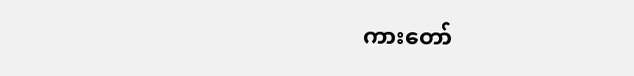ကားတော်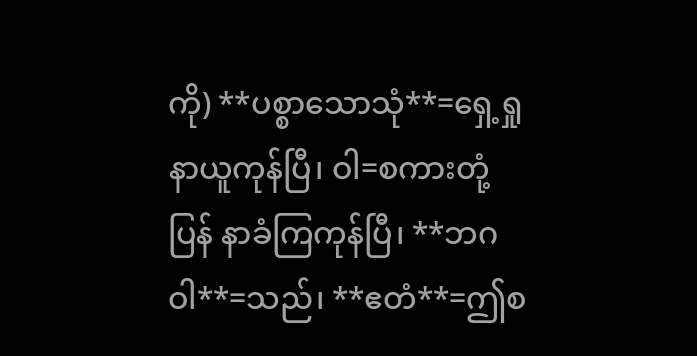ကို) **ပစ္စာသောသုံ**=ရှေ့ရှုနာယူကုန်ပြီ၊ ဝါ=စကားတုံ့ပြန် နာခံကြကုန်ပြီ၊ **ဘဂဝါ**=သည်၊ **ဧတံ**=ဤစ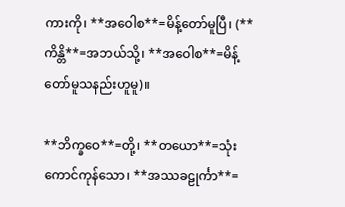ကားကို၊ **အဝေါစ**=မိန့်တော်မူပြီ၊ (**ကိန္တိ**=အဘယ်သို့၊ **အဝေါစ**=မိန့်တော်မူသနည်းဟူမူ)။

**ဘိက္ခဝေ**=တို့၊ **တယော**=သုံးကောင်ကုန်သော၊ **အဿခဠုင်္ကာ**=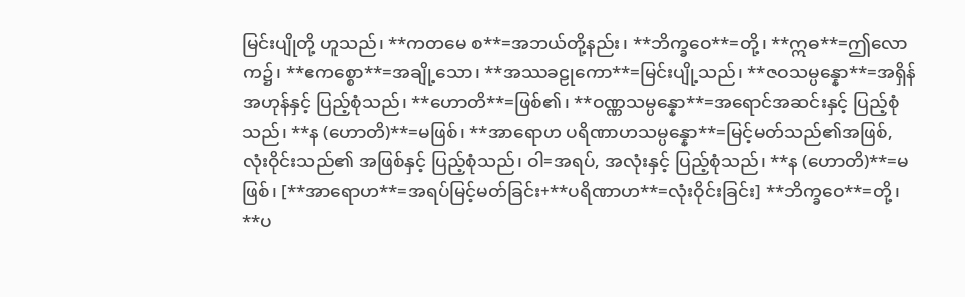မြင်းပျိုတို့ ဟူသည်၊ **ကတမေ စ**=အဘယ်တို့နည်း၊ **ဘိက္ခဝေ**=တို့၊ **ဣဓ**=ဤလောက၌၊ **ဧကစ္စော**=အချို့သော၊ **အဿခဠုကော**=မြင်းပျို့သည်၊ **ဇဝသမ္ပန္နော**=အရှိန်အဟုန်နှင့် ပြည့်စုံသည်၊ **ဟောတိ**=ဖြစ်၏၊ **ဝဏ္ဏသမ္ပန္နော**=အရောင်အဆင်းနှင့် ပြည့်စုံသည်၊ **န (ဟောတိ)**=မဖြစ်၊ **အာရောဟ ပရိဏာဟသမ္ပန္နော**=မြင့်မတ်သည်၏အဖြစ်, လုံးဝိုင်းသည်၏ အဖြစ်နှင့် ပြည့်စုံသည်၊ ဝါ=အရပ်, အလုံးနှင့် ပြည့်စုံသည်၊ **န (ဟောတိ)**=မဖြစ်၊ [**အာရောဟ**=အရပ်မြင့်မတ်ခြင်း+**ပရိဏာဟ**=လုံးဝိုင်းခြင်း] **ဘိက္ခဝေ**=တို့၊ **ပ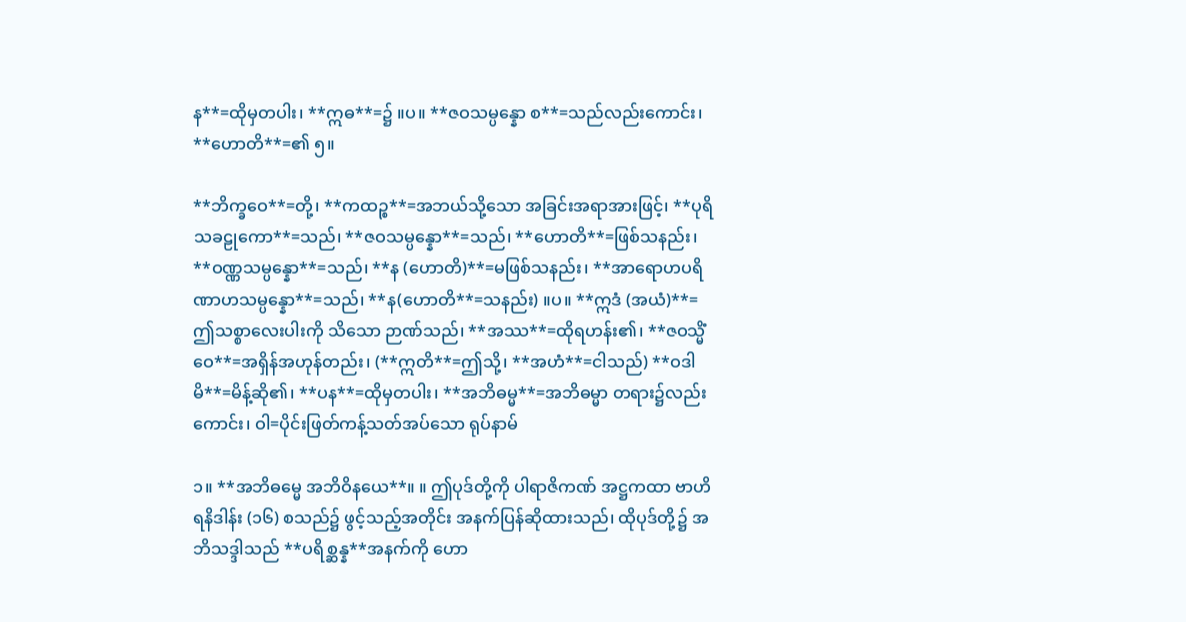န**=ထိုမှတပါး၊ **ဣဓ**=၌ ။ပ။ **ဇဝသမ္ပန္နော စ**=သည်လည်းကောင်း၊ **ဟောတိ**=၏ ၅။

**ဘိက္ခဝေ**=တို့၊ **ကထဉ္စ**=အဘယ်သို့သော အခြင်းအရာအားဖြင့်၊ **ပုရိသခဠုကော**=သည်၊ **ဇဝသမ္ပန္နော**=သည်၊ **ဟောတိ**=ဖြစ်သနည်း၊ **ဝဏ္ဏသမ္ပန္နော**=သည်၊ **န (ဟောတိ)**=မဖြစ်သနည်း၊ **အာရောဟပရိဏာဟသမ္ပန္နော**=သည်၊ **န(ဟောတိ**=သနည်း) ။ပ။ **ဣဒံ (အယံ)**=ဤသစ္စာလေးပါးကို သိသော ဉာဏ်သည်၊ **အဿ**=ထိုရဟန်း၏၊ **ဇဝသ္မိံ ဝေ**=အရှိန်အဟုန်တည်း၊ (**ဣတိ**=ဤသို့၊ **အဟံ**=ငါသည်) **ဝဒါမိ**=မိန့်ဆို၏၊ **ပန**=ထိုမှတပါး၊ **အဘိဓမ္မ**=အဘိဓမ္မာ တရား၌လည်းကောင်း၊ ဝါ=ပိုင်းဖြတ်ကန့်သတ်အပ်သော ရုပ်နာမ်

၁။ **အဘိဓမ္မေ အဘိဝိနယေ**။ ။ ဤပုဒ်တို့ကို ပါရာဇိကဏ် အဋ္ဌကထာ ဗာဟိရနိဒါန်း (၁၆) စသည်၌ ဖွင့်သည့်အတိုင်း အနက်ပြန်ဆိုထားသည်၊ ထိုပုဒ်တို့၌ အဘိသဒ္ဒါသည် **ပရိစ္ဆန္န**အနက်ကို ဟော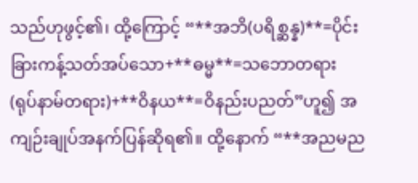သည်ဟုဖွင့်၏၊ ထို့ကြောင့် “**အဘိ(ပရိစ္ဆန္န)**=ပိုင်းခြားကန့်သတ်အပ်သော+**ဓမ္မ**=သဘောတရား (ရုပ်နာမ်တရား)+**ဝိနယ**=ဝိနည်းပညတ်”ဟူ၍ အကျဉ်းချုပ်အနက်ပြန်ဆိုရ၏။ ထို့နောက် “**အညမည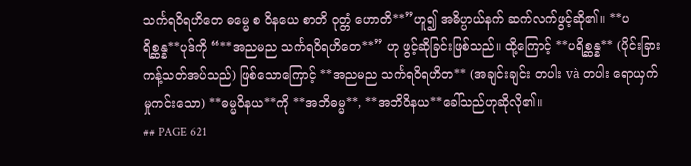သင်္ကရဝိရဟိတေ ဓမ္မေ စ ဝိနယေ စာတိ ဝုတ္တံ ဟောတိ**”ဟူ၍ အဓိပ္ပာယ်နက် ဆက်လက်ဖွင့်ဆို၏။ **ပရိစ္ဆန္န**ပုဒ်ကို “**အညမည သင်္ကရဝိရဟိတေ**” ဟု ဖွင့်ဆိုခြင်းဖြစ်သည်။ ထို့ကြောင့် **ပရိစ္ဆန္န** (ပိုင်းခြားကန့်သတ်အပ်သည်) ဖြစ်သောကြောင့် **အညမည သင်္ကရဝိရဟိတ** (အချင်းချင်း တပါး và တပါး ရောယှက်မှုကင်းသော) **ဓမ္မဝိနယ**ကို **အဘိဓမ္မ**, **အဘိဝိနယ**ခေါ်သည်ဟုဆိုလို၏။
## PAGE 621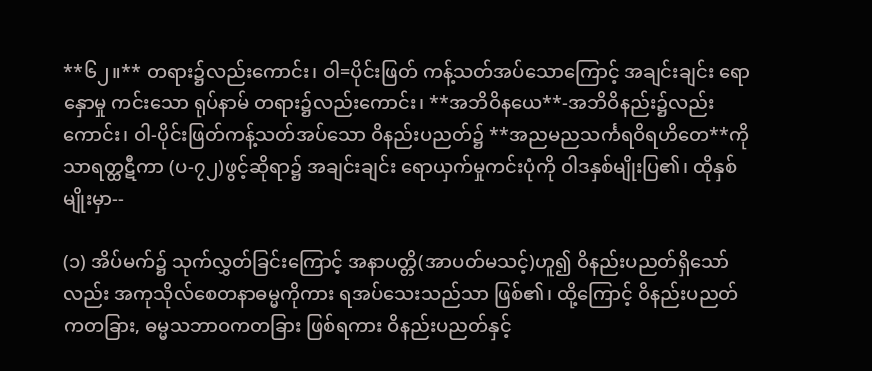**၆၂။** တရား၌လည်းကောင်း၊ ဝါ=ပိုင်းဖြတ် ကန့်သတ်အပ်သောကြောင့် အချင်းချင်း ရောနှောမှု ကင်းသော ရုပ်နာမ် တရား၌လည်းကောင်း၊ **အဘိဝိနယေ**-အဘိဝိနည်း၌လည်းကောင်း၊ ဝါ-ပိုင်းဖြတ်ကန့်သတ်အပ်သော ဝိနည်းပညတ်၌ **အညမညသင်္ကရဝိရဟိတေ**ကို သာရတ္ထဋီကာ (ပ-၇၂)ဖွင့်ဆိုရာ၌ အချင်းချင်း ရောယှက်မှုကင်းပုံကို ဝါဒနှစ်မျိုးပြ၏၊ ထိုနှစ်မျိုးမှာ--

(၁) အိပ်မက်၌ သုက်လွှတ်ခြင်းကြောင့် အနာပတ္တိ(အာပတ်မသင့်)ဟူ၍ ဝိနည်းပညတ်ရှိသော်လည်း အကုသိုလ်စေတနာဓမ္မကိုကား ရအပ်သေးသည်သာ ဖြစ်၏၊ ထို့ကြောင့် ဝိနည်းပညတ်ကတခြား, ဓမ္မသဘာဝကတခြား ဖြစ်ရကား ဝိနည်းပညတ်နှင့်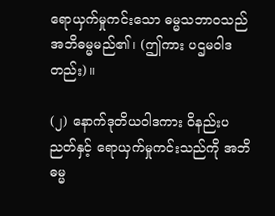ရောယှက်မှုကင်းသော ဓမ္မသဘာဝသည် အဘိဓမ္မမည်၏၊ (ဤကား ပဌမဝါဒတည်း)။

(၂) နောက်ဒုတိယဝါဒကား ဝိနည်းပညတ်နှင့် ရောယှက်မှုကင်းသည်ကို အဘိဓမ္မ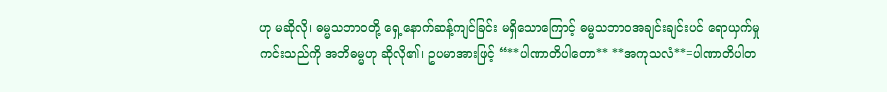ဟု မဆိုလို၊ ဓမ္မသဘာဝတို့ ရှေ့နောက်ဆန့်ကျင်ခြင်း မရှိသောကြောင့် ဓမ္မသဘာဝအချင်းချင်းပင် ရောယှက်မှုကင်းသည်ကို အဘိဓမ္မဟု ဆိုလို၏၊ ဥပမာအားဖြင့် “**ပါဏာတိပါတော** **အကုသလံ**=ပါဏာတိပါတ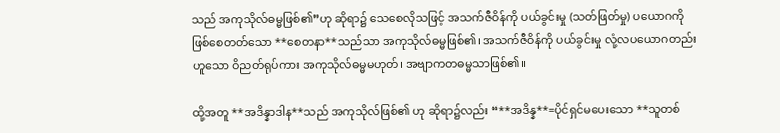သည် အကုသိုလ်ဓမ္မဖြစ်၏”ဟု ဆိုရာ၌ သေစေလိုသဖြင့် အသက်ဇီဝိန်ကို ပယ်ခွင်းမှု (သတ်ဖြတ်မှု) ပယောဂကို ဖြစ်စေတတ်သော **စေတနာ**သည်သာ အကုသိုလ်ဓမ္မဖြစ်၏၊ အသက်ဇီဝိန်ကို ပယ်ခွင်းမှု လုံ့လပယောဂတည်းဟူသော ဝိညတ်ရုပ်ကား အကုသိုလ်ဓမ္မမဟုတ်၊ အဗျာကတဓမ္မသာဖြစ်၏။

ထို့အတူ **အဒိန္နာဒါန**သည် အကုသိုလ်ဖြစ်၏ ဟု ဆိုရာ၌လည်း “**အဒိန္န**=ပိုင်ရှင်မပေးသော **သူတစ်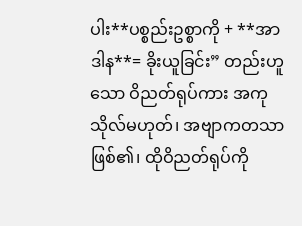ပါး**ပစ္စည်းဥစ္စာကို + **အာဒါန**= ခိုးယူခြင်း” တည်းဟူသော ဝိညတ်ရုပ်ကား အကုသိုလ်မဟုတ်၊ အဗျာကတသာဖြစ်၏၊ ထိုဝိညတ်ရုပ်ကို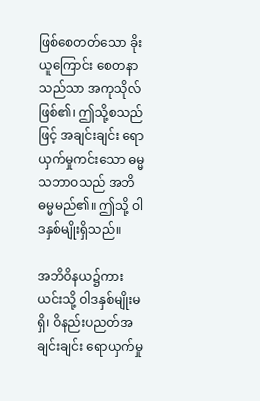ဖြစ်စေတတ်သော ခိုးယူကြောင်း စေတနာသည်သာ အကုသိုလ်ဖြစ်၏၊ ဤသို့စသည်ဖြင့် အချင်းချင်း ရောယှက်မှုကင်းသော ဓမ္မသဘာဝသည် အဘိဓမ္မမည်၏။ ဤသို့ ဝါဒနှစ်မျိုးရှိသည်။

အဘိဝိနယ၌ကား ယင်းသို့ ဝါဒနှစ်မျိုးမရှိ၊ ဝိနည်းပညတ်အချင်းချင်း ရောယှက်မှု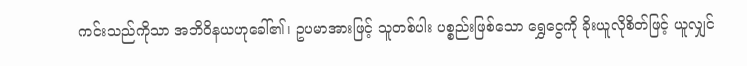ကင်းသည်ကိုသာ အဘိဝိနယဟုခေါ်၏၊ ဥပမာအားဖြင့် သူတစ်ပါး ပစ္စည်းဖြစ်သော ရွှေငွေကို ခိုးယူလိုစိတ်ဖြင့် ယူလျှင်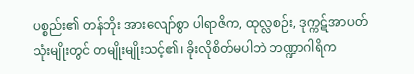ပစ္စည်း၏ တန်ဘိုး အားလျော်စွာ ပါရာဇိက, ထုလ္လစဉ်း, ဒုက္ကဋ်အာပတ် သုံးမျိုးတွင် တမျိုးမျိုးသင့်၏၊ ခိုးလိုစိတ်မပါဘဲ ဘဏ္ဍာဂါရိက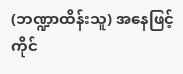(ဘဏ္ဍာထိန်းသူ) အနေဖြင့် ကိုင်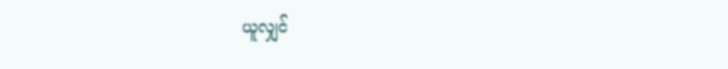ယူလျှင်